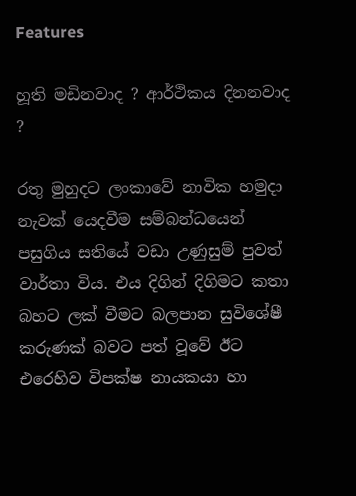Features

හූති මඩිනවාද ? ආර්ථිකය දිනනවාද ?

රතු මුහුදට ලංකාවේ නාවික හමුදා නැවක් යෙදවීම සම්බන්ධයෙන් පසුගිය සතියේ වඩා උණුසුම් පුවත් වාර්තා විය. එය දිගින් දිගිමට කතා බහට ලක් වීමට බලපාන සුවිශේෂී කරුණක් බවට පත් වූවේ ඊට එරෙහිව විපක්ෂ නායකයා හා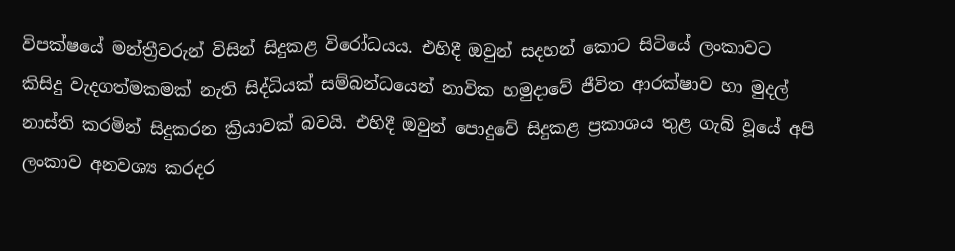විපක්ෂයේ මන්ත්‍රීවරුන් විසින් සිදුකළ විරෝධයය. එහිදී ඔවුන් සදහන් කොට සිටියේ ලංකාවට කිසිදු වැදගත්මකමක් නැති සිද්ධියක් සම්බන්ධයෙන් නාවික හමුදාවේ ජීවිත ආරක්ෂාව හා මුදල් නාස්ති කරමින් සිදුකරන ක්‍රියාවක් බවයි. එහිදී ඔවුන් පොදුවේ සිදුකළ ප්‍රකාශය තුළ ගැබ් වූයේ අපි ලංකාව අනවශ්‍ය කරදර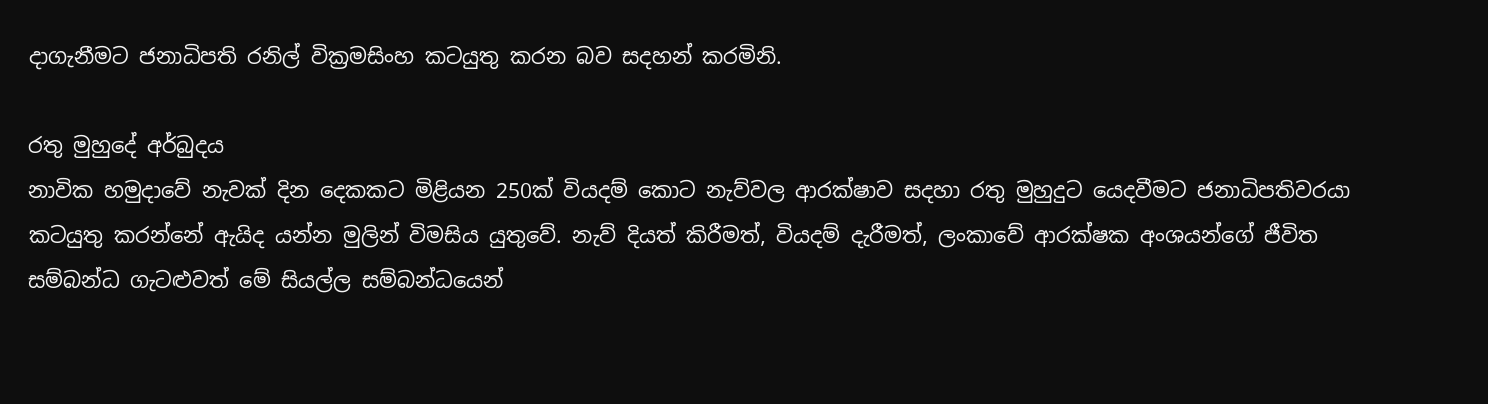දාගැනීමට ජනාධිපති රනිල් වික්‍රමසිංහ කටයුතු කරන බව සදහන් කරමිනි.

රතු මුහුදේ අර්බුදය
නාවික හමුදාවේ නැවක් දින දෙකකට මිළියන 250ක් වියදම් කොට නැව්වල ආරක්ෂාව සදහා රතු මුහුදුට යෙදවීමට ජනාධිපතිවරයා කටයුතු කරන්නේ ඇයිද යන්න මුලින් විමසිය යුතුවේ. නැව් දියත් කිරීමත්, වියදම් දැරීමත්, ලංකාවේ ආරක්ෂක අංශයන්ගේ ජීවිත සම්බන්ධ ගැටළුවත් මේ සියල්ල සම්බන්ධයෙන්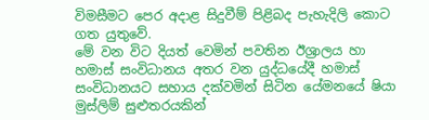විමසීමට පෙර අදාළ සිදුවීම් පිළිබද පැහැදිලි කොට ගත යුතුවේ.
මේ වන විට දියත් වෙමින් පවතින ඊශ්‍රාලය හා හමාස් සංවිධානය අතර වන යුද්ධයේදී හමාස් සංවිධානයට සහාය දක්වමින් සිටින යේමනයේ ෂියා මුස්ලිම් සුළුතරයකින්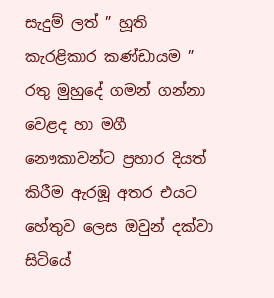සැදුම් ලත් ” හූති කැරළිකාර කණ්ඩායම ” රතු මුහුදේ ගමන් ගන්නා වෙළද හා මගී නෞකාවන්ට ප්‍රහාර දියත් කිරීම ඇරඹූ අතර එයට හේතුව ලෙස ඔවුන් දක්වා සිටියේ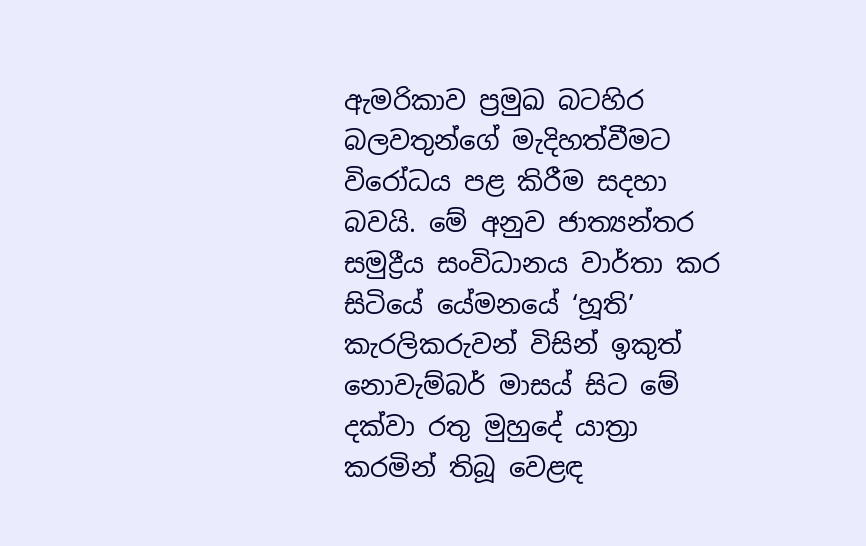ඇමරිකාව ප්‍රමුඛ බටහිර බලවතුන්ගේ මැදිහත්වීමට විරෝධය පළ කිරීම සදහා බවයි. මේ අනුව ජාත්‍යන්තර සමුද්‍රීය සංවිධානය වාර්තා කර සිටියේ යේමනයේ ‘හූති’ කැරලිකරුවන් විසින් ඉකුත් නොවැම්බර් මාසය් සිට මේ දක්වා රතු මුහුදේ යාත්‍රා කරමින් තිබූ වෙළඳ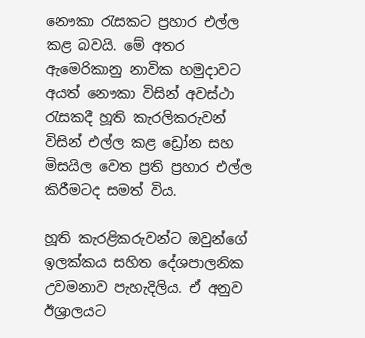නෞකා රැසකට ප්‍රහාර එල්ල කළ බවයි. මේ අතර ඇමෙරිකානු නාවික හමුදාවට අයත් නෞකා විසින් අවස්ථා රැසකදී හූති කැරලිකරුවන් විසින් එල්ල කළ ඩ්‍රෝන සහ මිසයිල වෙත ප්‍රති ප්‍රහාර එල්ල කිරීමටද සමත් විය.

හූති කැරළිකරුවන්ට ඔවුන්ගේ ඉලක්කය සහිත දේශපාලනික උවමනාව පැහැදිලිය. ඒ අනුව ඊශ්‍රාලයට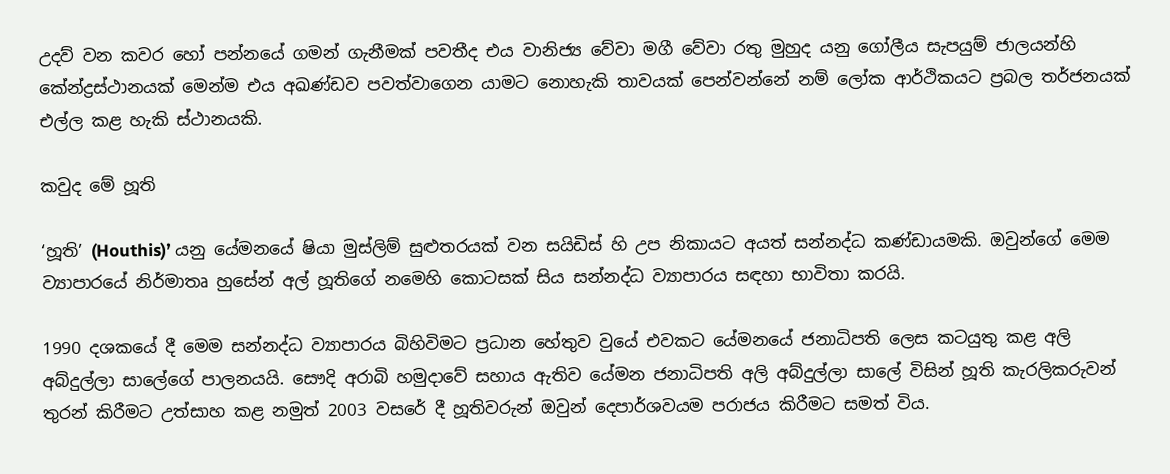උදව් වන කවර හෝ පන්නයේ ගමන් ගැනීමක් පවතීද එය වානිජ්‍ය වේවා මගී වේවා රතු මුහුද යනු ගෝලීය සැපයුම් ජාලයන්හි කේන්ද්‍රස්ථානයක් මෙන්ම එය අඛණ්ඩව පවත්වාගෙන යාමට නොහැකි තාවයක් පෙන්වන්නේ නම් ලෝක ආර්ථිකයට ප්‍රබල තර්ජනයක් එල්ල කළ හැකි ස්ථානයකි.

කවුද මේ හූති

‘හූති’ (Houthis)’ යනු යේමනයේ ෂියා මුස්ලිම් සුළුතරයක් වන සයිඩිස් හි උප නිකායට අයත් සන්නද්ධ කණ්ඩායමකි. ඔවුන්ගේ මෙම ව්‍යාපාරයේ නිර්මාතෘ හුසේන් අල් හූතිගේ නමෙහි කොටසක් සිය සන්නද්ධ ව්‍යාපාරය සඳහා භාවිතා කරයි.

1990 දශකයේ දී මෙම සන්නද්ධ ව්‍යාපාරය බිහිවිමට ප්‍රධාන හේතුව වුයේ එවකට යේමනයේ ජනාධිපති ලෙස කටයුතු කළ අලි අබ්දුල්ලා සාලේගේ පාලනයයි. සෞදි අරාබි හමුදාවේ සහාය ඇතිව යේමන ජනාධිපති අලි අබ්දුල්ලා සාලේ විසින් හූති කැරලිකරුවන් තුරන් කිරීමට උත්සාහ කළ නමුත් 2003 වසරේ දී හූතිවරුන් ඔවුන් දෙපාර්ශවයම පරාජය කිරීමට සමත් විය.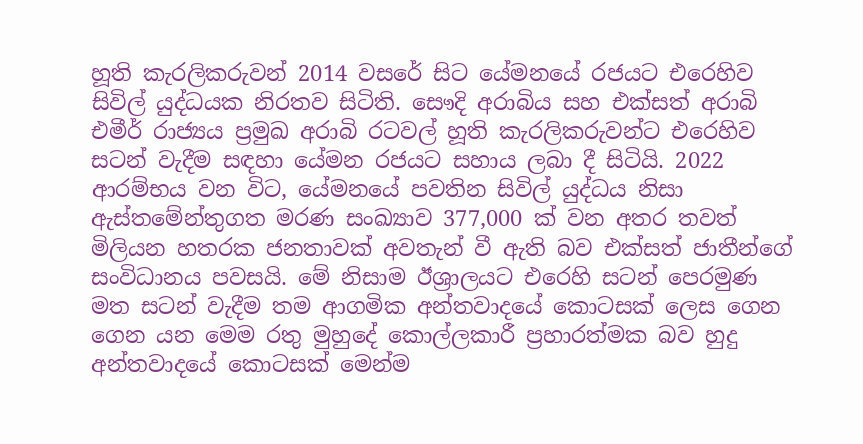හූති කැරලිකරුවන් 2014 වසරේ සිට යේමනයේ රජයට එරෙහිව සිවිල් යුද්ධයක නිරතව සිටිති. සෞදි අරාබිය සහ එක්සත් අරාබි එමීර් රාජ්‍යය ප්‍රමුඛ අරාබි රටවල් හූති කැරලිකරුවන්ට එරෙහිව සටන් වැදීම සඳහා යේමන රජයට සහාය ලබා දී සිටියි. 2022 ආරම්භය වන විට, යේමනයේ පවතින සිවිල් යුද්ධය නිසා ඇස්තමේන්තුගත මරණ සංඛ්‍යාව 377,000 ක් වන අතර තවත් මිලියන හතරක ජනතාවක් අවතැන් වී ඇති බව එක්සත් ජාතීන්ගේ සංවිධානය පවසයි. මේ නිසාම ඊශ්‍රාලයට එරෙහි සටන් පෙරමුණ මත සටන් වැදීම තම ආගමික අන්තවාදයේ කොටසක් ලෙස ගෙන ගෙන යන මෙම රතු මුහුදේ කොල්ලකාරී ප්‍රහාරත්මක බව හුදු අන්තවාදයේ කොටසක් මෙන්ම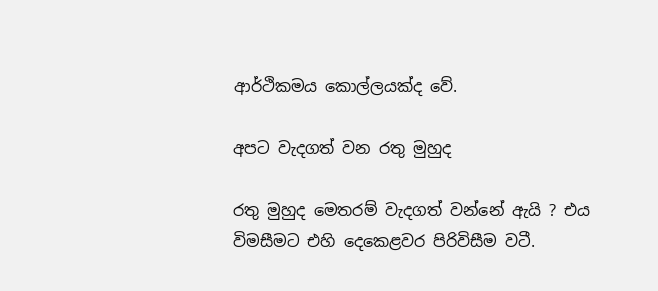ආර්ථිකමය කොල්ලයක්ද වේ.

අපට වැදගත් වන රතු මුහුද

රතු මුහුද මෙතරම් වැදගත් වන්නේ ඇයි ? එය විමසීමට එහි දෙකෙළවර පිරිවිසීම වටී.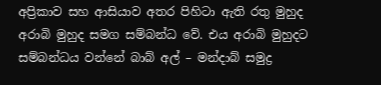අප්‍රිකාව සහ ආසියාව අතර පිහිටා ඇති රතු මුහුද අරාබි මුහුද සමග සම්බන්ධ වේ. එය අරාබි මුහුදට සම්බන්ධය වන්නේ බාබ් අල් – මන්දාබ් සමුද්‍ර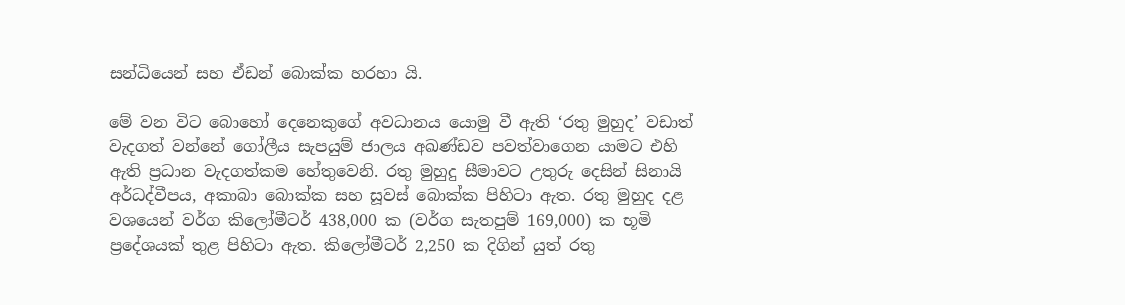සන්ධියෙන් සහ ඒඩන් බොක්ක හරහා යි.

මේ වන විට බොහෝ දෙනෙකුගේ අවධානය යොමු වී ඇති ‘රතු මුහුද’ වඩාත් වැදගත් වන්නේ ගෝලීය සැපයුම් ජාලය අඛණ්ඩව පවත්වාගෙන යාමට එහි ඇති ප්‍රධාන වැදගත්කම හේතුවෙනි. රතු මුහුදු සීමාවට උතුරු දෙසින් සිනායි අර්ධද්වීපය, අකාබා බොක්ක සහ සූවස් බොක්ක පිහිටා ඇත. රතු මුහුද දළ වශයෙන් වර්ග කිලෝමීටර් 438,000 ක (වර්ග සැතපුම් 169,000) ක භූමි ප්‍රදේශයක් තුළ පිහිටා ඇත. කිලෝමීටර් 2,250 ක දිගින් යුත් රතු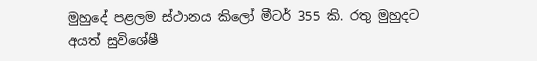මුහුදේ පළලම ස්ථානය කිලෝ මීටර් 355 කි. රතු මුහුදට අයත් සුවිශේෂී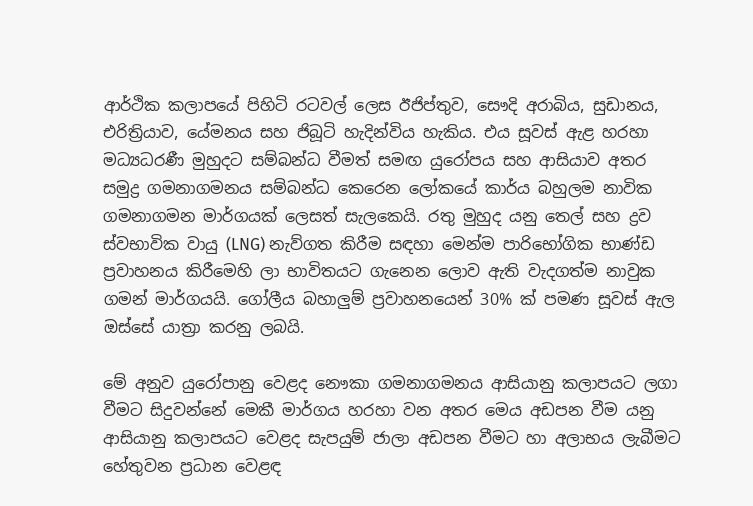ආර්ථික කලාපයේ පිහිටි රටවල් ලෙස ඊජිප්තුව, සෞදි අරාබිය, සුඩානය, එරිත්‍රියාව, යේමනය සහ ජිබූටි හැදින්විය හැකිය. එය සූවස් ඇළ හරහා මධ්‍යධරණී මුහුදට සම්බන්ධ වීමත් සමඟ යුරෝපය සහ ආසියාව අතර සමුද්‍ර ගමනාගමනය සම්බන්ධ කෙරෙන ලෝකයේ කාර්ය බහුලම නාවික ගමනාගමන මාර්ගයක් ලෙසත් සැලකෙයි. රතු මුහුද යනු තෙල් සහ ද්‍රව ස්වභාවික වායු (LNG) නැව්ගත කිරීම සඳහා මෙන්ම පාරිභෝගික භාණ්ඩ ප්‍රවාහනය කිරීමෙහි ලා භාවිතයට ගැනෙන ලොව ඇති වැදගත්ම නාවුක ගමන් මාර්ගයයි. ගෝලීය බහාලුම් ප්‍රවාහනයෙන් 30% ක් පමණ සූවස් ඇල ඔස්සේ යාත්‍රා කරනු ලබයි.

මේ අනුව යුරෝපානු වෙළද නෞකා ගමනාගමනය ආසියානු කලාපයට ලගා වීමට සිදුවන්නේ මෙකී මාර්ගය හරහා වන අතර මෙය අඩපන වීම යනු ආසියානු කලාපයට ‍වෙළද සැපයුම් ජාලා අඩපන වීමට හා අලාභය ලැබීමට හේතුවන ප්‍රධාන වෙළඳ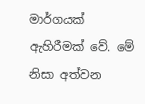මාර්ගයක් ඇහිරීමක් වේ. මේ නිසා අත්වන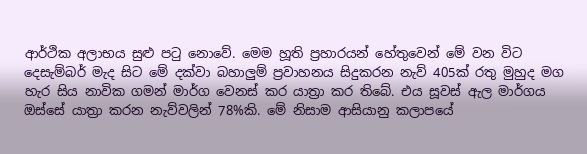ආර්ථික අලාභය සුළු පටු නොවේ. මෙම හූති ප්‍රහාරයන් හේතුවෙන් මේ වන විට දෙසැම්බර් මැද සිට මේ දක්වා බහාලුම් ප්‍රවාහනය සිදුකරන නැව් 405ක් රතු මුහුද මග හැර සිය නාවික ගමන් මාර්ග වෙනස් කර යාත්‍රා කර තිබේ. එය සූවස් ඇල මාර්ගය ඔස්සේ යාත්‍රා කරන නැව්වලින් 78%කි. මේ නිසාම ආසියානු කලාපයේ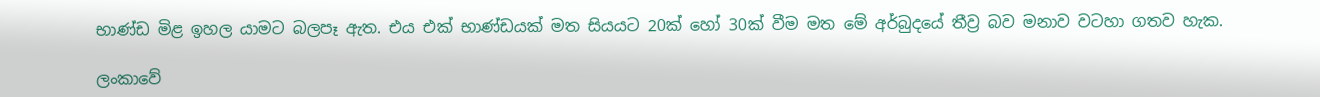භාණ්ඩ මිළ ඉහල යාමට බලපෑ ඇත. එය එක් භාණ්ඩයක් මත සියයට 20ක් හෝ 30ක් වීම මත මේ අර්බුදයේ තීව්‍ර බව මනාව වටහා ගතව හැක.

ලංකාවේ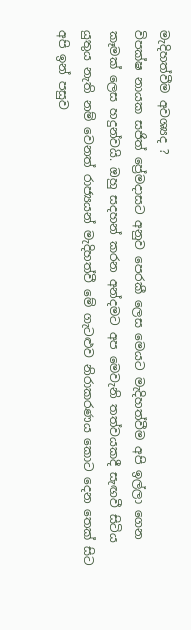මැදිහත්වීම අවශ්‍යද ?
විපක්ෂ නායක සජිත් ප්‍රේමදාසට අනුව පෙරකී ලෙස මෙයට මැදිහත්වීම අපි ඉල්ලා ගෙන කෑමක් ලෙස හදුන්වයි. ඔහු සදහන් කරන අන්දමට අප මෙවැනි තත්වයකදී සැඟවී සිටිය යුතුය නැති නම් වෙනත් රාජ්‍යයන් මැදිහත්වී මේ ගැටළුව නිරාකරණය කොට දෙන තෙක් සිට අපි ඉන් පසුව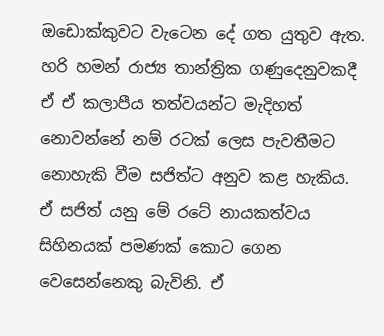ඔඩොක්කුවට වැටෙන දේ ගත යුතුව ඇත. හරි හමන් රාජ්‍ය තාන්ත්‍රික ගණුදෙනුවකදී ඒ ඒ කලාපීය තත්වයන්ට මැදිහත් නොවන්නේ නම් රටක් ලෙස පැවතීමට නොහැකි වීම සජිත්ට අනුව කළ හැකිය. ඒ සජිත් යනු මේ රටේ නායකත්වය සිහිනයක් පමණක් කොට ගෙන වෙසෙන්නෙකු බැවිනි. ඒ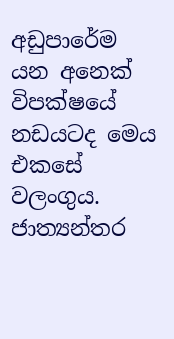අඩුපාරේම යන අනෙක් විපක්ෂයේ නඩයටද මෙය එකසේ වලංගුය.
ජාත්‍යන්තර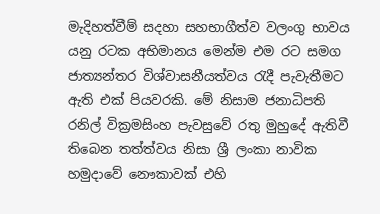මැදිහත්වීම් සදහා සහභාගීත්ව වලංගු භාවය යනු රටක අභිමානය මෙන්ම එම රට සමග ජාත්‍යන්තර විශ්වාසනීයත්වය රැදී පැවැතීමට ඇති එක් පියවරකි. මේ නිසාම ජනාධිපති රනිල් වික්‍රමසිංහ පැවසුවේ රතු මුහුදේ ඇතිවී තිබෙන තත්ත්වය නිසා ශ්‍රී ලංකා නාවික හමුදාවේ නෞකාවක් එහි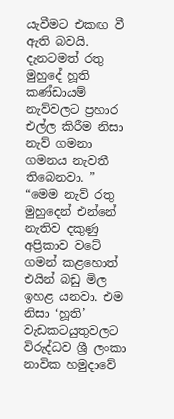යැවීමට එකඟ වී ඇති බවයි. දැනටමත් රතු මුහුදේ හූති කණ්ඩායම් නැව්වලට ප්‍රහාර එල්ල කිරීම නිසා නැව් ගමනා ගමනය නැවතී තිබෙනවා. ” “මෙම නැව් රතු මුහුදෙන් එන්නේ නැතිව දකුණු අප්‍රිකාව වටේ ගමන් කළහොත් එයින් බඩු මිල ඉහළ යනවා. එම නිසා ‘හූති’ වැඩකටයුතුවලට විරුද්ධව ශ්‍රී ලංකා නාවික හමුදාවේ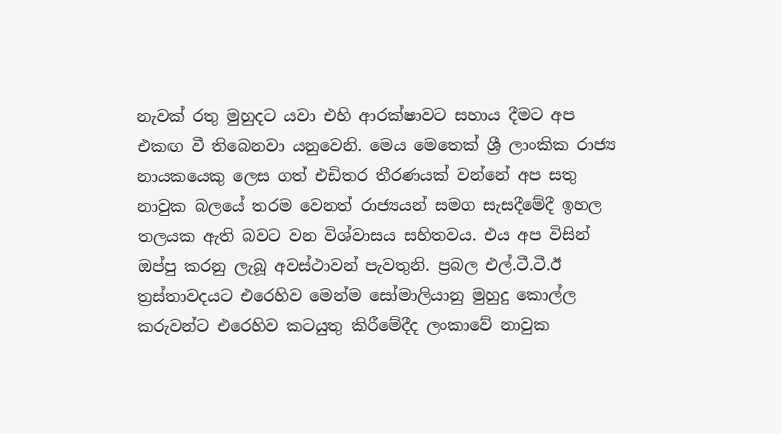නැවක් රතු මුහුදට යවා එහි ආරක්ෂාවට සහාය දීමට අප එකඟ වී තිබෙනවා යනුවෙනි. මෙය මෙතෙක් ශ්‍රී ලාංකික රාජ්‍ය නායකයෙකු ලෙස ගත් එඩිතර තීරණයක් වන්නේ අප සතු නාවුක බලයේ තරම වෙනත් රාජ්‍යයන් සමග සැසදීමේදී ඉහල තලයක ඇති බවට වන විශ්වාසය සහිතවය. එය අප විසින් ඔප්පු කරනු ලැබූ අවස්ථාවන් පැවතුනි. ප්‍රබල එල්.ටී.ටී.ඊ ත්‍රස්තාවදයට එරෙහිව මෙන්ම සෝමාලියානු මුහුදු කොල්ල කරුවන්ට එරෙහිව කටයුතු කිරීමේදීද ලංකාවේ නාවුක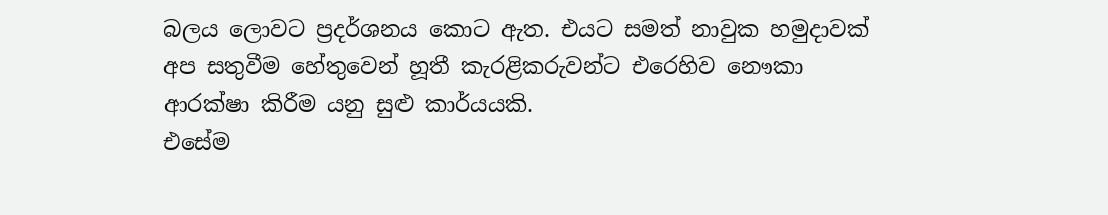බලය ලොවට ප්‍රදර්ශනය කොට ඇත. එයට සමත් නාවුක හමුදාවක් අප සතුවීම හේතුවෙන් හූතී කැරළිකරුවන්ට එරෙහිව නෞකා ආරක්ෂා කිරීම යනු සුළු කාර්යයකි.
එසේම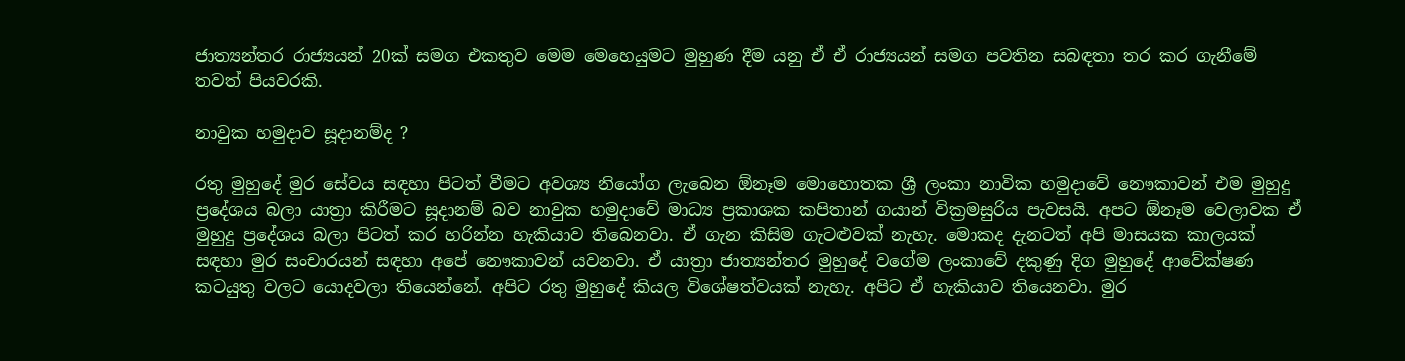ජාත්‍යන්තර රාජ්‍යයන් 20ක් සමග එකතුව මෙම මෙහෙයුමට මුහුණ දීම යනු ඒ ඒ රාජ්‍යයන් සමග පවතින සබඳතා තර කර ගැනීමේ තවත් පියවරකි.

නාවුක හමුදාව සූදානම්ද ?

රතු මුහුදේ මුර සේවය සඳහා පිටත් වීමට අවශ්‍ය නියෝග ලැබෙන ඕනෑම මොහොතක ශ්‍රී ලංකා නාවික හමුදාවේ නෞකාවන් එම මුහුදු ප්‍රදේශය බලා යාත්‍රා කිරීමට සූදානම් බව නාවුක හමුදාවේ මාධ්‍ය ප්‍රකාශක කපිතාන් ගයාන් වික්‍රමසුරිය පැවසයි. අපට ඕනෑම වෙලාවක ඒ මුහුදු ප්‍රදේශය බලා පිටත් කර හරින්න හැකියාව තිබෙනවා. ඒ ගැන කිසිම ගැටළුවක් නැහැ. මොකද දැනටත් අපි මාසයක කාලයක් සඳහා මුර සංචාරයන් සඳහා අපේ නෞකාවන් යවනවා. ඒ යාත්‍රා ජාත්‍යන්තර මුහුදේ වගේම ලංකාවේ දකුණු දිග මුහුදේ ආවේක්ෂණ කටයුතු වලට යොදවලා තියෙන්නේ. අපිට රතු මුහුදේ කියල විශේෂත්වයක් නැහැ. අපිට ඒ හැකියාව තියෙනවා. මුර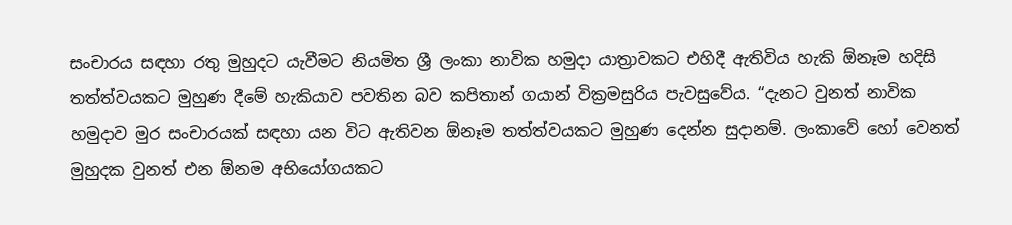සංචාරය සඳහා රතු මුහුදට යැවීමට නියමිත ශ්‍රී ලංකා නාවික හමුදා යාත්‍රාවකට එහිදී ඇතිවිය හැකි ඕනෑම හදිසි තත්ත්වයකට මුහුණ දීමේ හැකියාව පවතින බව කපිතාන් ගයාන් වික්‍රමසුරිය පැවසුවේය. “දැනට වුනත් නාවික හමුදාව මුර සංචාරයක් සඳහා යන විට ඇතිවන ඕනෑම තත්ත්වයකට මුහුණ දෙන්න සුදානම්. ලංකාවේ හෝ වෙනත් මුහුදක වුනත් එන ඕනම අභියෝගයකට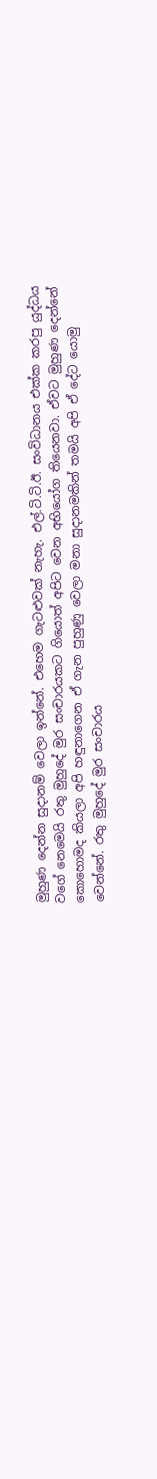මුහුණ දෙන්න සුදානම් වෙලා ඉන්නේ. එහෙම ගැටළුවක් නැහැ. එල්.ටි.ටි.ඊ. සංවිධානය එක්ක කරපු යුද්ධය වගේ නෙමෙයි රතු මුහුදේ මුර සංචාරයකට ගියොත් අපිට වෙන අභියෝග තියෙනවා. ඒවට මුහුණ දෙන්නේ කොහොමද කියලා අපි හඳුනාගෙන ඒ ගැන පුහුණු වෙලා මනා සුදානමකින් තමයි අපි ඒ දේට යොමු වෙන්නේ. රතු මුහුදේ මුර සංචාරය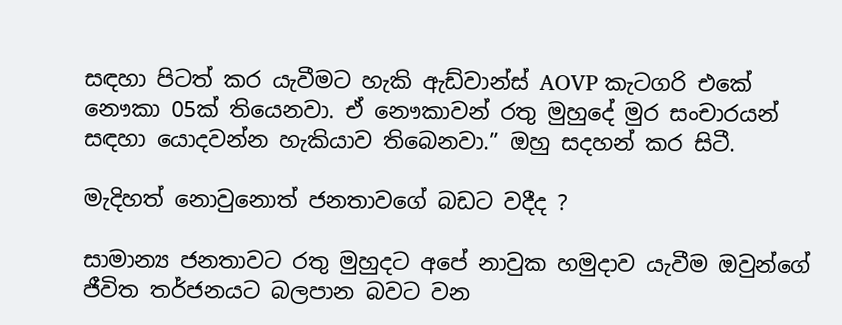සඳහා පිටත් කර යැවීමට හැකි ඇඩ්වාන්ස් AOVP කැටගරි එකේ නෞකා 05ක් තියෙනවා. ඒ නෞකාවන් රතු මුහුදේ මුර සංචාරයන් සඳහා යොදවන්න හැකියාව තිබෙනවා.” ඔහු සදහන් කර සිටී.

මැදිහත් නොවුනොත් ජනතාවගේ බඩට වදීද ?

සාමාන්‍ය ජනතාවට රතු මුහුදට අපේ නාවුක හමුදාව යැවීම ඔවුන්ගේ ජීවිත තර්ජනයට බලපාන බවට වන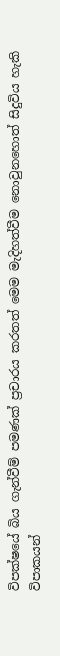විපක්ෂයේ බිය ගැන්වීම් පමණක් ප්‍රචාරය කරතත් මෙම මැදිහත්වීම නොවුනහොත් සිදුවිය හැකි විපාකයන්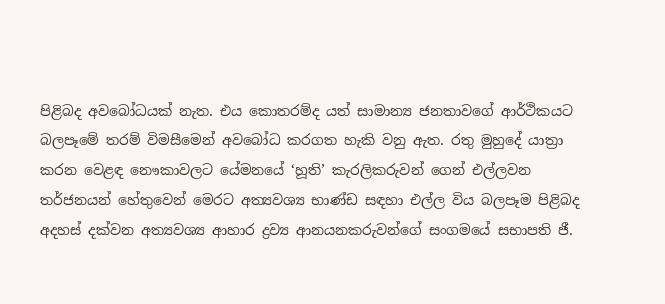පිළිබද අවබෝධයක් නැත. එය කොතරම්ද යත් සාමාන්‍ය ජනතාවගේ ආර්ථිකයට බලපෑමේ තරම් විමසීමෙන් අවබෝධ කරගත හැකි වනු ඇත. රතු මුහුදේ යාත්‍රා කරන වෙළඳ නෞකාවලට යේමනයේ ‘හූති’ කැරලිකරුවන් ගෙන් එල්ලවන තර්ජනයන් හේතුවෙන් මෙරට අත්‍යවශ්‍ය භාණ්ඩ සඳහා එල්ල විය බලපෑම පිළිබද අදහස් දක්වන අත්‍යවශ්‍ය ආහාර ද්‍රව්‍ය ආනයනකරුවන්ගේ සංගමයේ සභාපති ජී.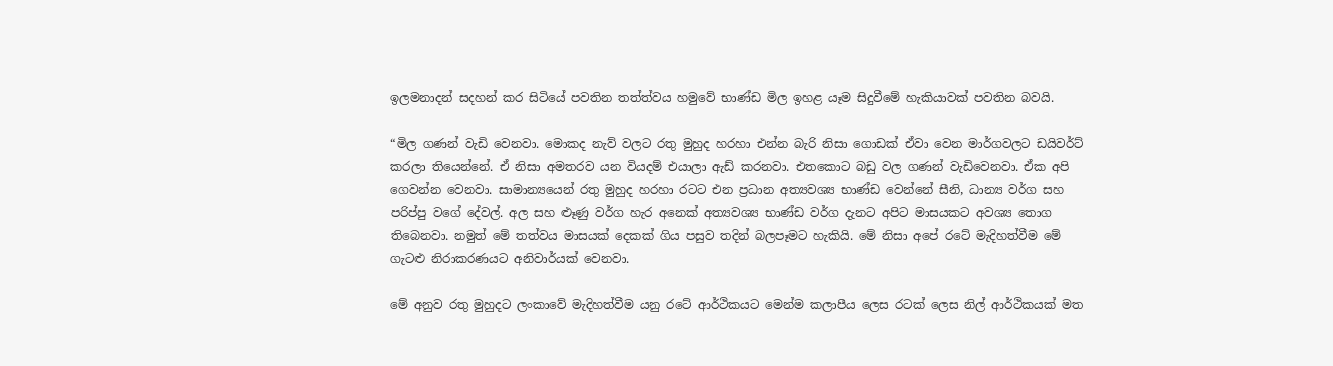ඉලමනාදන් සදහන් කර සිටියේ පවතින තත්ත්වය හමුවේ භාණ්ඩ මිල ඉහළ යෑම සිදුවීමේ හැකියාවක් පවතින බවයි.

“මිල ගණන් වැඩි වෙනවා. මොකද නැව් වලට රතු මුහුද හරහා එන්න බැරි නිසා ගොඩක් ඒවා වෙන මාර්ගවලට ඩයිවර්ට් කරලා තියෙන්නේ. ඒ නිසා අමතරව යන වියදම් එයාලා ඇඩ් කරනවා. එතකොට බඩු වල ගණන් වැඩිවෙනවා. ඒක අපි ගෙවන්න වෙනවා. සාමාන්‍යයෙන් රතු මුහුද හරහා රටට එන ප්‍රධාන අත්‍යවශ්‍ය භාණ්ඩ වෙන්නේ සීනි, ධාන්‍ය වර්ග සහ පරිප්පු වගේ දේවල්. අල සහ ළූණු වර්ග හැර අනෙක් අත්‍යවශ්‍ය භාණ්ඩ වර්ග දැනට අපිට මාසයකට අවශ්‍ය තොග තිබෙනවා. නමුත් මේ තත්වය මාසයක් දෙකක් ගිය පසුව තදින් බලපෑමට හැකියි. මේ නිසා අපේ රටේ මැදිහත්වීම මේ ගැටළු නිරාකරණයට අනිවාර්යක් වෙනවා.

මේ අනුව රතු මුහුදට ලංකාවේ මැදිහත්වීම යනු රටේ ආර්ථිකයට මෙන්ම කලාපීය ලෙස රටක් ලෙස නිල් ආර්ථිකයක් මත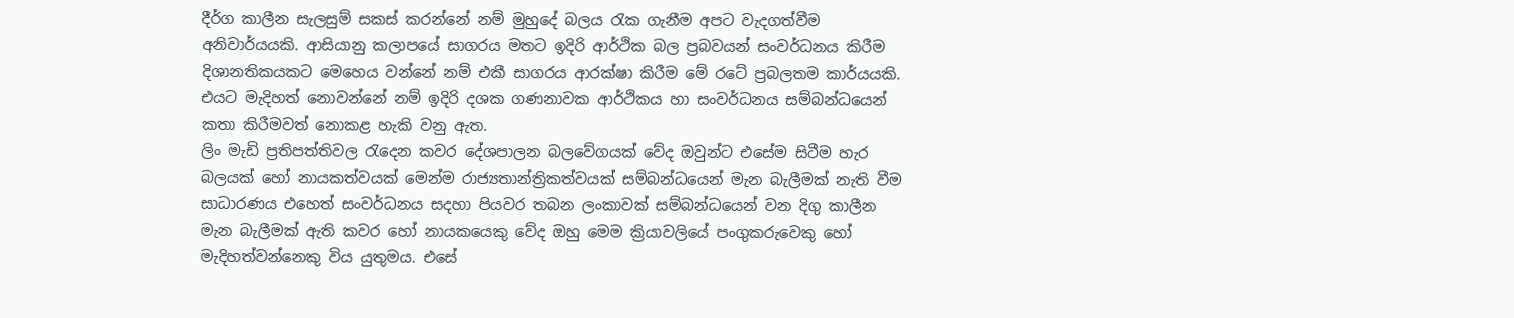දීර්ග කාලීන සැලසුම් සකස් කරන්නේ නම් මුහුදේ බලය රැක ගැනීම අපට වැදගත්වීම අනිවාර්යයකි. ආසියානු කලාපයේ සාගරය මතට ඉදිරි ආර්ථික බල ප්‍රබවයන් සංවර්ධනය කිරීම දිශානතිකයකට මෙහෙය වන්නේ නම් එකී සාගරය ආරක්ෂා කිරීම මේ රටේ ප්‍රබලතම කාර්යයකි. එයට මැදිහත් නොවන්නේ නම් ඉදිරි දශක ගණනාවක ආර්ථිකය හා සංවර්ධනය සම්බන්ධයෙන් කතා කිරීමවත් නොකළ හැකි වනු ඇත.
ලිං මැඩි ප්‍රතිපත්තිවල රැදෙන කවර දේශපාලන බලවේගයක් වේද ඔවුන්ට එසේම සිටීම හැර බලයක් හෝ නායකත්වයක් මෙන්ම රාජ්‍යතාන්ත්‍රිකත්වයක් සම්බන්ධයෙන් මැන බැලීමක් නැති වීම සාධාරණය එහෙත් සංවර්ධනය සදහා පියවර තබන ලංකාවක් සම්බන්ධයෙන් වන දිගු කාලීන මැන බැලීමක් ඇති කවර හෝ නායකයෙකු වේද ඔහු මෙම ක්‍රියාවලියේ පංගුකරුවෙකු හෝ මැදිහත්වන්නෙකු විය යුතුමය. එසේ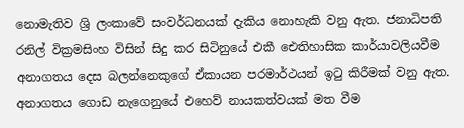නොමැතිව ශ්‍රි ලංකාවේ සංවර්ධනයක් දැකිය නොහැකි වනු ඇත. ජනාධිපති රනිල් වික්‍රමසිංහ විසින් සිදු කර සිටිනුයේ එකී ඓතිහාසික කාර්යාවලියවීම අනාගතය දෙස බලන්නෙකුගේ ඒකායන පරමාර්ථයන් ඉටු කිරීමක් වනු ඇත. අනාගතය ගොඩ නැගෙනුයේ එහෙව් නායකත්වයක් මත වීම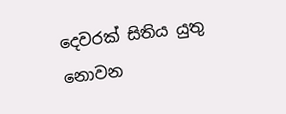දෙවරක් සිතිය යුතු නොවන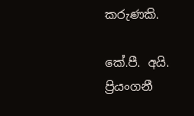කරුණකි.

කේ.පී. අයි. ප්‍රියංගනී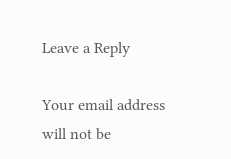Leave a Reply

Your email address will not be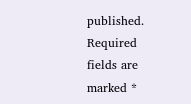published. Required fields are marked *